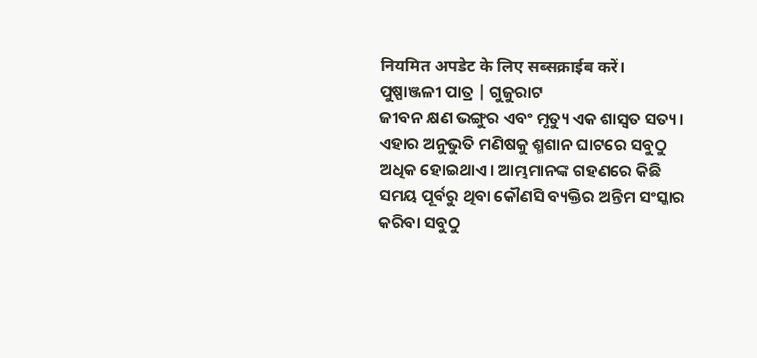नियमित अपडेट के लिए सब्सक्राईब करें।
ପୁଷ୍ପାଞ୍ଜଳୀ ପାତ୍ର | ଗୁଜୁରାଟ
ଜୀବନ କ୍ଷଣ ଭଙ୍ଗୁର ଏବଂ ମୃତ୍ୟୁ ଏକ ଶାସ୍ଵତ ସତ୍ୟ। ଏହାର ଅନୁଭୁତି ମଣିଷକୁ ଶ୍ମଶାନ ଘାଟରେ ସବୁଠୁ ଅଧିକ ହୋଇଥାଏ। ଆମ୍ଭମାନଙ୍କ ଗହଣରେ କିଛି ସମୟ ପୂର୍ବରୁ ଥିବା କୌଣସି ବ୍ୟକ୍ତିର ଅନ୍ତିମ ସଂସ୍କାର କରିବା ସବୁଠୁ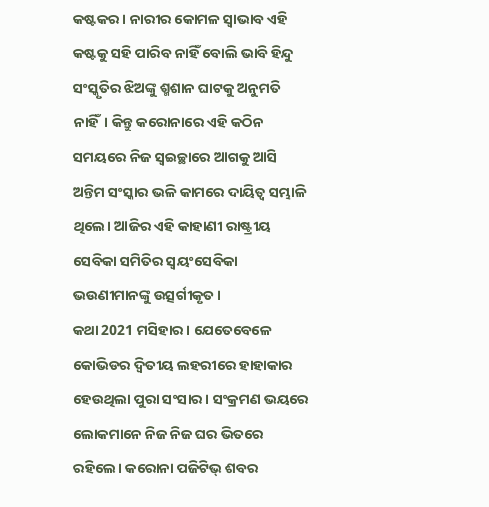କଷ୍ଟକର। ନାରୀର କୋମଳ ସ୍ଵାଭାବ ଏହି କଷ୍ଟକୁ ସହି ପାରିବ ନାହିଁ ବୋଲି ଭାବି ହିନ୍ଦୁ ସଂସ୍କୃତିର ଝିଅଙ୍କୁ ଶ୍ମଶାନ ଘାଟକୁ ଅନୁମତି ନାହିଁ। କିନ୍ତୁ କରୋନାରେ ଏହି କଠିନ ସମୟରେ ନିଜ ସ୍ଵଇଚ୍ଛାରେ ଆଗକୁ ଆସି ଅନ୍ତିମ ସଂସ୍କାର ଭଳି କାମରେ ଦାୟିତ୍ଵ ସମ୍ଭାଳି ଥିଲେ। ଆଜିର ଏହି କାହାଣୀ ରାଷ୍ଟ୍ରୀୟ ସେବିକା ସମିତିର ସ୍ଵୟଂସେବିକା ଭଉଣୀମାନଙ୍କୁ ଉତ୍ସର୍ଗୀକୃତ।
କଥା 2021 ମସିହାର। ଯେତେବେଳେ କୋଭିଡର ଦ୍ଵିତୀୟ ଲହରୀରେ ହାହାକାର ହେଉଥିଲା ପୁରା ସଂସାର। ସଂକ୍ରମଣ ଭୟରେ ଲୋକମାନେ ନିଜ ନିଜ ଘର ଭିତରେ ରହିଲେ। କରୋନା ପଜିଟିଭ୍ ଶବର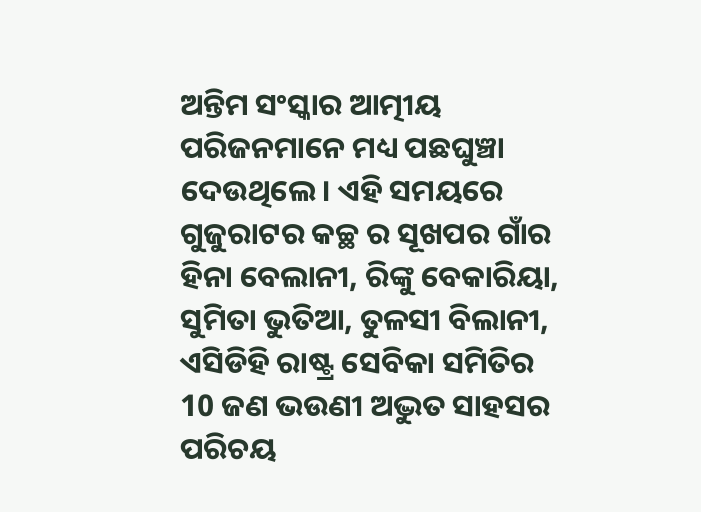ଅନ୍ତିମ ସଂସ୍କାର ଆତ୍ମୀୟ ପରିଜନମାନେ ମଧ୍ୟ ପଛଘୁଞ୍ଚା ଦେଉଥିଲେ। ଏହି ସମୟରେ ଗୁଜୁରାଟର କଚ୍ଛ ର ସୂଖପର ଗାଁର ହିନା ବେଲାନୀ, ରିଙ୍କୁ ବେକାରିୟା, ସୁମିତା ଭୁତିଆ, ତୁଳସୀ ବିଲାନୀ, ଏସିଡିହି ରାଷ୍ଟ୍ର ସେବିକା ସମିତିର 10 ଜଣ ଭଉଣୀ ଅଦ୍ଭୁତ ସାହସର ପରିଚୟ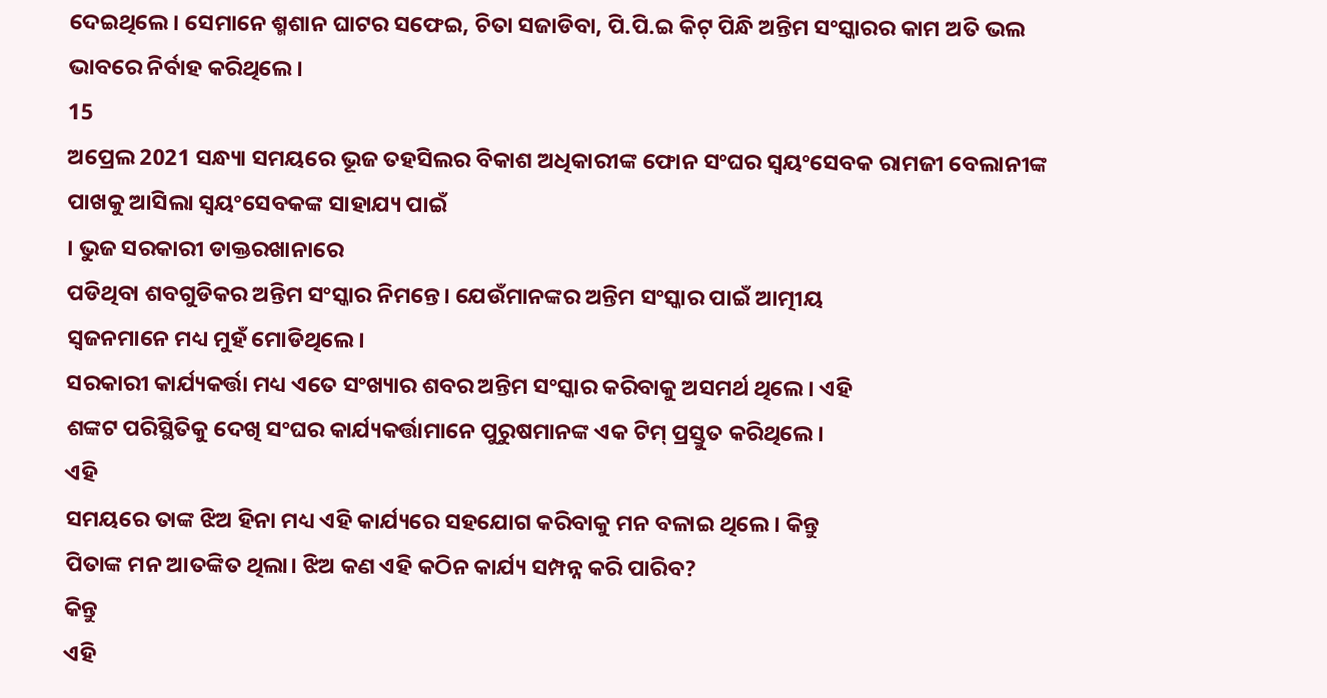ଦେଇଥିଲେ। ସେମାନେ ଶ୍ମଶାନ ଘାଟର ସଫେଇ, ଚିତା ସଜାଡିବା, ପି.ପି.ଇ କିଟ୍ ପିନ୍ଧି ଅନ୍ତିମ ସଂସ୍କାରର କାମ ଅତି ଭଲ ଭାବରେ ନିର୍ବାହ କରିଥିଲେ।
15
ଅପ୍ରେଲ 2021 ସନ୍ଧ୍ୟା ସମୟରେ ଭୂଜ ତହସିଲର ବିକାଶ ଅଧିକାରୀଙ୍କ ଫୋନ ସଂଘର ସ୍ଵୟଂସେବକ ରାମଜୀ ବେଲାନୀଙ୍କ
ପାଖକୁ ଆସିଲା ସ୍ଵୟଂସେବକଙ୍କ ସାହାଯ୍ୟ ପାଇଁ
। ଭୁଜ ସରକାରୀ ଡାକ୍ତରଖାନାରେ
ପଡିଥିବା ଶବଗୁଡିକର ଅନ୍ତିମ ସଂସ୍କାର ନିମନ୍ତେ। ଯେଉଁମାନଙ୍କର ଅନ୍ତିମ ସଂସ୍କାର ପାଇଁ ଆତ୍ମୀୟ
ସ୍ଵଜନମାନେ ମଧ୍ୟ ମୁହଁ ମୋଡିଥିଲେ।
ସରକାରୀ କାର୍ଯ୍ୟକର୍ତ୍ତା ମଧ୍ୟ ଏତେ ସଂଖ୍ୟାର ଶବର ଅନ୍ତିମ ସଂସ୍କାର କରିବାକୁ ଅସମର୍ଥ ଥିଲେ। ଏହି
ଶଙ୍କଟ ପରିସ୍ଥିତିକୁ ଦେଖି ସଂଘର କାର୍ଯ୍ୟକର୍ତ୍ତାମାନେ ପୁରୁଷମାନଙ୍କ ଏକ ଟିମ୍ ପ୍ରସ୍ତୁତ କରିଥିଲେ।
ଏହି
ସମୟରେ ତାଙ୍କ ଝିଅ ହିନା ମଧ୍ୟ ଏହି କାର୍ଯ୍ୟରେ ସହଯୋଗ କରିବାକୁ ମନ ବଳାଇ ଥିଲେ। କିନ୍ତୁ
ପିତାଙ୍କ ମନ ଆତଙ୍କିତ ଥିଲା। ଝିଅ କଣ ଏହି କଠିନ କାର୍ଯ୍ୟ ସମ୍ପନ୍ନ କରି ପାରିବ?
କିନ୍ତୁ
ଏହି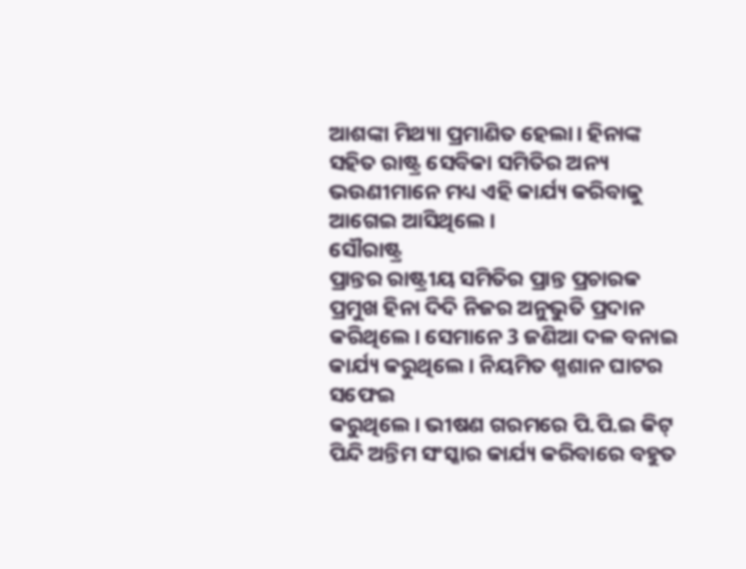ଆଶଙ୍କା ମିଥ୍ୟା ପ୍ରମାଣିତ ହେଲା। ହିନାଙ୍କ ସହିତ ରାଷ୍ଟ୍ର ସେବିକା ସମିତିର ଅନ୍ୟ
ଭଉଣୀମାନେ ମଧ୍ୟ ଏହି କାର୍ଯ୍ୟ କରିବାକୁ ଆଗେଇ ଆସିଥିଲେ।
ସୌରାଷ୍ଟ୍ର
ପ୍ରାନ୍ତର ରାଷ୍ଟ୍ରୀୟ ସମିତିର ପ୍ରାନ୍ତ ପ୍ରଚାରକ ପ୍ରମୁଖ ହିନା ଦିଦି ନିଜର ଅନୁଭୁତି ପ୍ରଦାନ
କରିଥିଲେ। ସେମାନେ 3 ଜଣିଆ ଦଳ ବନାଇ କାର୍ଯ୍ୟ କରୁଥିଲେ। ନିୟମିତ ଶ୍ମଶାନ ଘାଟର ସଫେଇ
କରୁଥିଲେ। ଭୀଷଣ ଗରମରେ ପି.ପି.ଇ କିଟ୍ ପିନ୍ଦି ଅନ୍ତିମ ସଂସ୍କାର କାର୍ଯ୍ୟ କରିବାରେ ବହୁତ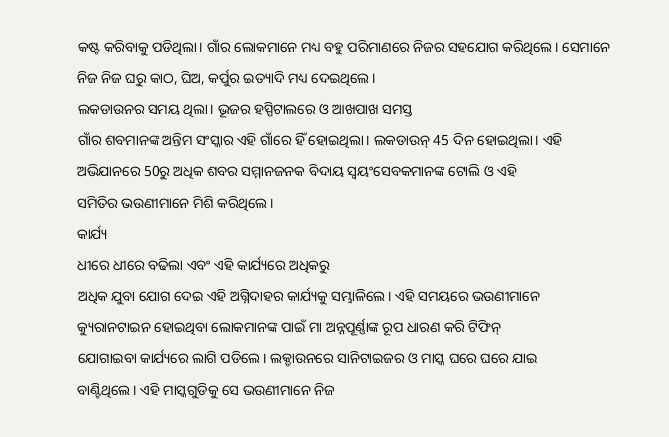କଷ୍ଟ କରିବାକୁ ପଡିଥିଲା। ଗାଁର ଲୋକମାନେ ମଧ୍ୟ ବହୁ ପରିମାଣରେ ନିଜର ସହଯୋଗ କରିଥିଲେ। ସେମାନେ
ନିଜ ନିଜ ଘରୁ କାଠ, ଘିଅ, କର୍ପୁର ଇତ୍ୟାଦି ମଧ୍ୟ ଦେଇଥିଲେ।
ଲକଡାଉନର ସମୟ ଥିଲା। ଭୂଜର ହସ୍ପିଟାଲରେ ଓ ଆଖପାଖ ସମସ୍ତ
ଗାଁର ଶବମାନଙ୍କ ଅନ୍ତିମ ସଂସ୍କାର ଏହି ଗାଁରେ ହିଁ ହୋଇଥିଲା। ଲକଡାଉନ୍ 45 ଦିନ ହୋଇଥିଲା। ଏହି
ଅଭିଯାନରେ 50ରୁ ଅଧିକ ଶବର ସମ୍ମାନଜନକ ବିଦାୟ ସ୍ଵୟଂସେବକମାନଙ୍କ ଟୋଲି ଓ ଏହି
ସମିତିର ଭଉଣୀମାନେ ମିଶି କରିଥିଲେ।
କାର୍ଯ୍ୟ
ଧୀରେ ଧୀରେ ବଢିଲା ଏବଂ ଏହି କାର୍ଯ୍ୟରେ ଅଧିକରୁ
ଅଧିକ ଯୁବା ଯୋଗ ଦେଇ ଏହି ଅଗ୍ନିଦାହର କାର୍ଯ୍ୟକୁ ସମ୍ଭାଳିଲେ। ଏହି ସମୟରେ ଭଉଣୀମାନେ
କ୍ୟୁରାନଟାଇନ ହୋଇଥିବା ଲୋକମାନଙ୍କ ପାଇଁ ମା ଅନ୍ନପୂର୍ଣ୍ଣାଙ୍କ ରୂପ ଧାରଣ କରି ଟିଫିନ୍
ଯୋଗାଇବା କାର୍ଯ୍ୟରେ ଲାଗି ପଡିଲେ। ଲକ୍ଡାଉନରେ ସାନିଟାଇଜର ଓ ମାସ୍କ ଘରେ ଘରେ ଯାଇ
ବାଣ୍ଟିଥିଲେ। ଏହି ମାସ୍କଗୁଡିକୁ ସେ ଭଉଣୀମାନେ ନିଜ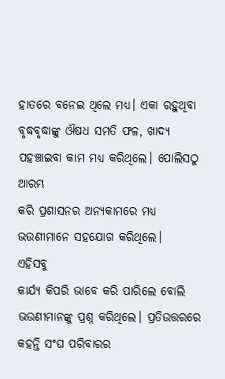ହାତରେ ବନେଇ ଥିଲେ ମଧ୍ୟ। ଏକା ରହୁଥିବା
ବୃଦ୍ଧବୃଦ୍ଧାଙ୍କୁ ଔଷଧ ସମତି ଫଳ, ଖାଦ୍ୟ ପହଞ୍ଚାଇବା କାମ ମଧ୍ୟ କରିଥିଲେ। ପୋଲିସଠୁ ଆରମ୍ଭ
କରି ପ୍ରଶାସନର ଅନ୍ୟକାମରେ ମଧ୍ୟ ଭଉଣୀମାନେ ସହଯୋଗ କରିଥିଲେ।
ଏହିସବୁ
କାର୍ଯ୍ୟ କିପରି ଭାବେ କରି ପାରିଲେ ବୋଲି ଭଉଣୀମାନଙ୍କୁ ପ୍ରଶ୍ନ କରିଥିଲେ। ପ୍ରତିଉତ୍ତରରେ
କହନ୍ତି ସଂଘ ପରିବାରର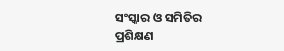ସଂସ୍କାର ଓ ସମିତିର ପ୍ରଶିକ୍ଷଣ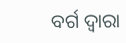ବର୍ଗ ଦ୍ଵାରା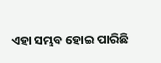ଏହା ସମ୍ଭବ ହୋଇ ପାରିଛି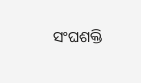ସଂଘଶକ୍ତି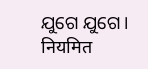ଯୁଗେ ଯୁଗେ।
नियमित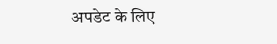अपडेट के लिए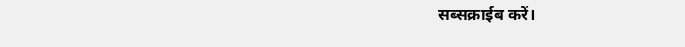सब्सक्राईब करें।